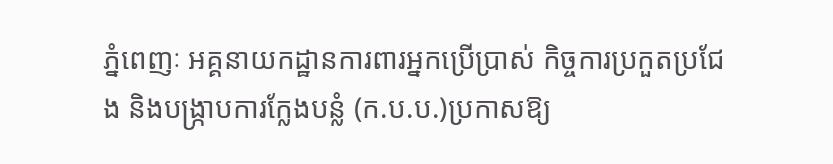ភ្នំពេញៈ អគ្គនាយកដ្ឋានការពារអ្នកប្រើប្រាស់ កិច្ចការប្រកួតប្រជែង និងបង្ក្រាបការក្លែងបន្លំ (ក.ប.ប.)ប្រកាសឱ្យ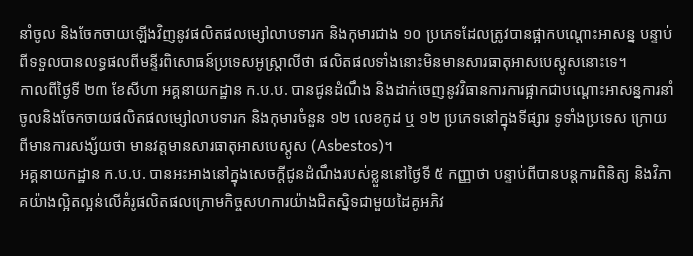នាំចូល និងចែកចាយឡើងវិញនូវផលិតផលម្សៅលាបទារក និងកុមារជាង ១០ ប្រភេទដែលត្រូវបានផ្អាកបណ្ដោះអាសន្ន បន្ទាប់ពីទទួលបានលទ្ធផលពីមន្ទីរពិសោធន៍ប្រទេសអូស្ត្រាលីថា ផលិតផលទាំងនោះមិនមានសារធាតុអាសបេស្តូសនោះទេ។
កាលពីថ្ងៃទី ២៣ ខែសីហា អគ្គនាយកដ្ឋាន ក.ប.ប. បានជូនដំណឹង និងដាក់ចេញនូវវិធានការការផ្អាកជាបណ្តោះអាសន្នការនាំចូលនិងចែកចាយផលិតផលម្សៅលាបទារក និងកុមារចំនួន ១២ លេខកូដ ឬ ១២ ប្រភេទនៅក្នុងទីផ្សារ ទូទាំងប្រទេស ក្រោយពីមានការសង្ស័យថា មានវត្តមានសារធាតុអាសបេស្តូស (Asbestos)។
អគ្គនាយកដ្ឋាន ក.ប.ប. បានអះអាងនៅក្នុងសេចក្តីជូនដំណឹងរបស់ខ្លួននៅថ្ងៃទី ៥ កញ្ញាថា បន្ទាប់ពីបានបន្តការពិនិត្យ និងវិភាគយ៉ាងល្អិតល្អន់លើគំរូផលិតផលក្រោមកិច្ចសហការយ៉ាងជិតស្និទជាមួយដៃគូអភិវ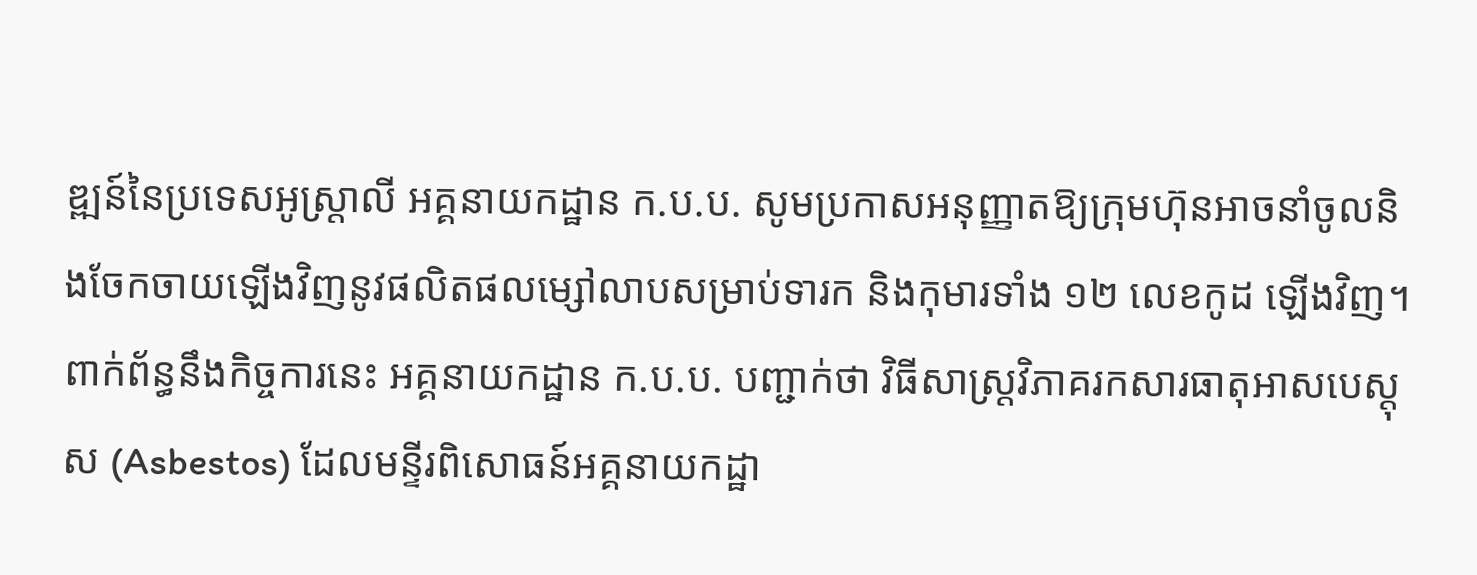ឌ្ឍន៍នៃប្រទេសអូស្ត្រាលី អគ្គនាយកដ្ឋាន ក.ប.ប. សូមប្រកាសអនុញ្ញាតឱ្យក្រុមហ៊ុនអាចនាំចូលនិងចែកចាយឡើងវិញនូវផលិតផលម្សៅលាបសម្រាប់ទារក និងកុមារទាំង ១២ លេខកូដ ឡើងវិញ។
ពាក់ព័ន្ធនឹងកិច្ចការនេះ អគ្គនាយកដ្ឋាន ក.ប.ប. បញ្ជាក់ថា វិធីសាស្ត្រវិភាគរកសារធាតុអាសបេស្តុស (Asbestos) ដែលមន្ទីរពិសោធន៍អគ្គនាយកដ្ឋា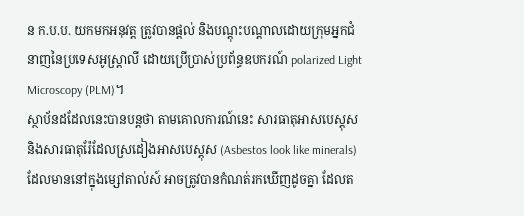ន ក.ប.ប. យកមកអនុវត្ត ត្រូវបានផ្ដល់ និងបណ្ដុះបណ្តាលដោយក្រុមអ្នកជំនាញនៃប្រទេសអូស្ត្រាលី ដោយប្រើប្រាស់ប្រព័ន្ធឧបករណ៍ polarized Light Microscopy (PLM)។
ស្ថាប័នដដែលនេះបានបន្តថា តាមគោលការណ៍នេះ សារធាតុអាសបេស្តុស និងសារធាតុរ៉ែដែលស្រដៀងអាសបេស្តុស (Asbestos look like minerals) ដែលមាននៅក្នុងម្សៅតាល់ស៍ អាចត្រូវបានកំណត់រកឃើញដូចគ្នា ដែលត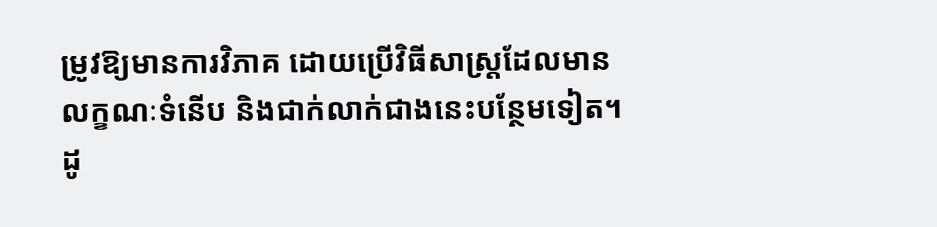ម្រូវឱ្យមានការវិភាគ ដោយប្រើវិធីសាស្ត្រដែលមានលក្ខណៈទំនើប និងជាក់លាក់ជាងនេះបន្ថែមទៀត។
ដូ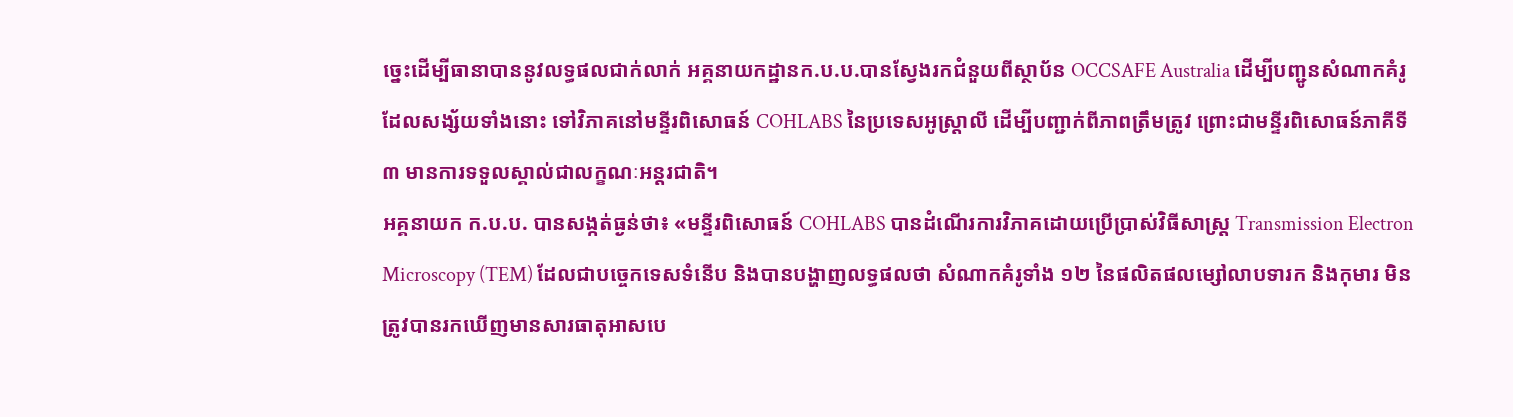ច្នេះដើម្បីធានាបាននូវលទ្ធផលជាក់លាក់ អគ្គនាយកដ្ឋានក.ប.ប.បានស្វែងរកជំនួយពីស្ថាប័ន OCCSAFE Australia ដើម្បីបញ្ជូនសំណាកគំរូដែលសង្ស័យទាំងនោះ ទៅវិភាគនៅមន្ទីរពិសោធន៍ COHLABS នៃប្រទេសអូស្ត្រាលី ដើម្បីបញ្ជាក់ពីភាពត្រឹមត្រូវ ព្រោះជាមន្ទីរពិសោធន៍ភាគីទី៣ មានការទទួលស្គាល់ជាលក្ខណៈអន្តរជាតិ។
អគ្គនាយក ក.ប.ប. បានសង្កត់ធ្ងន់ថា៖ «មន្ទីរពិសោធន៍ COHLABS បានដំណើរការវិភាគដោយប្រើប្រាស់វិធីសាស្ត្រ Transmission Electron Microscopy (TEM) ដែលជាបច្ចេកទេសទំនើប និងបានបង្ហាញលទ្ធផលថា សំណាកគំរូទាំង ១២ នៃផលិតផលម្សៅលាបទារក និងកុមារ មិនត្រូវបានរកឃើញមានសារធាតុអាសបេ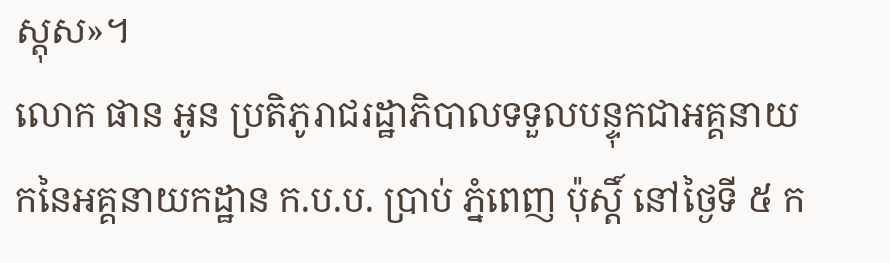ស្តុស»។
លោក ផាន អូន ប្រតិភូរាជរដ្ឋាភិបាលទទួលបន្ទុកជាអគ្គនាយកនៃអគ្គនាយកដ្ឋាន ក.ប.ប. ប្រាប់ ភ្នំពេញ ប៉ុស្តិ៍ នៅថ្ងៃទី ៥ ក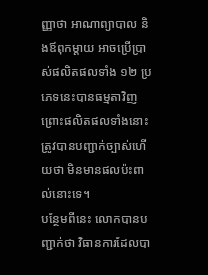ញ្ញាថា អាណាព្យាបាល និងឪពុកម្តាយ អាចប្រើប្រាស់ផលិតផលទាំង ១២ ប្រភេទនេះបានធម្មតាវិញ ព្រោះផលិតផលទាំងនោះ ត្រូវបានបញ្ជាក់ច្បាស់ហើយថា មិនមានផលប៉ះពាល់នោះទេ។
បន្ថែមពីនេះ លោកបានបញ្ជាក់ថា វិធានការដែលបា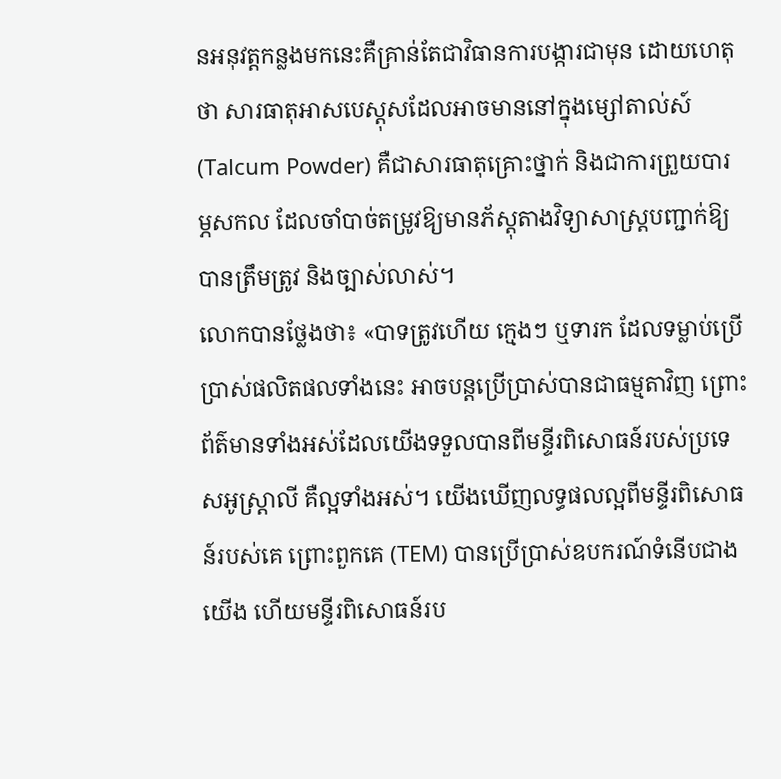នអនុវត្តកន្លងមកនេះគឺគ្រាន់តែជាវិធានការបង្ការជាមុន ដោយហេតុថា សារធាតុអាសបេស្ដុសដែលអាចមាននៅក្នុងម្សៅតាល់ស៍ (Talcum Powder) គឺជាសារធាតុគ្រោះថ្នាក់ និងជាការព្រួយបារម្ភសកល ដែលចាំបាច់តម្រូវឱ្យមានភ័ស្តុតាងវិទ្យាសាស្ត្របញ្ជាក់ឱ្យបានត្រឹមត្រូវ និងច្បាស់លាស់។
លោកបានថ្លែងថា៖ «បាទត្រូវហើយ ក្មេងៗ ឬទារក ដែលទម្លាប់ប្រើប្រាស់ផលិតផលទាំងនេះ អាចបន្តប្រើប្រាស់បានជាធម្មតាវិញ ព្រោះព័ត៌មានទាំងអស់ដែលយើងទទួលបានពីមន្ទីរពិសោធន៍របស់ប្រទេសអូស្ត្រាលី គឺល្អទាំងអស់។ យើងឃើញលទ្ធផលល្អពីមន្ទីរពិសោធន៍របស់គេ ព្រោះពួកគេ (TEM) បានប្រើប្រាស់ឧបករណ៍ទំនើបជាងយើង ហើយមន្ទីរពិសោធន៍រប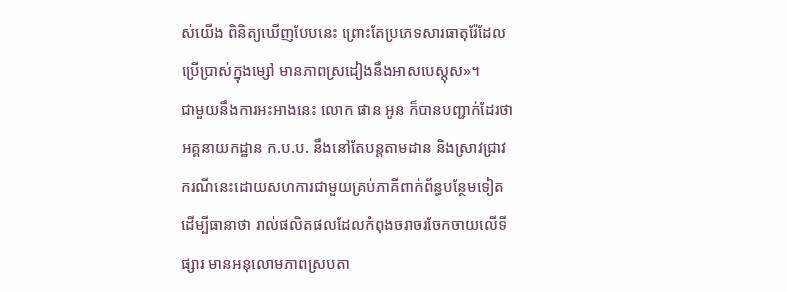ស់យើង ពិនិត្យឃើញបែបនេះ ព្រោះតែប្រភេទសារធាតុរ៉ែដែលប្រើប្រាស់ក្នុងម្សៅ មានភាពស្រដៀងនឹងអាសបេស្តុស»។
ជាមួយនឹងការអះអាងនេះ លោក ផាន អូន ក៏បានបញ្ជាក់ដែរថា អគ្គនាយកដ្ឋាន ក.ប.ប. នឹងនៅតែបន្តតាមដាន និងស្រាវជ្រាវករណីនេះដោយសហការជាមួយគ្រប់ភាគីពាក់ព័ន្ធបន្ថែមទៀតដើម្បីធានាថា រាល់ផលិតផលដែលកំពុងចរាចរចែកចាយលើទីផ្សារ មានអនុលោមភាពស្របតា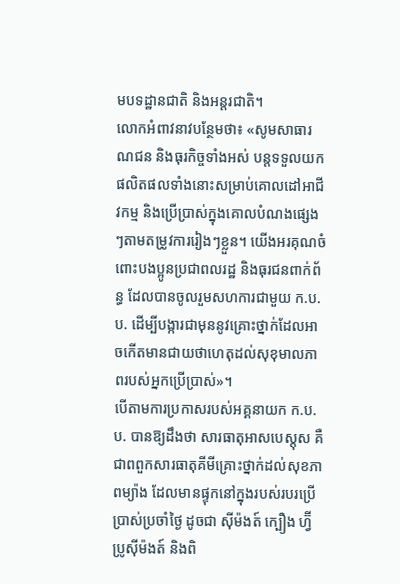មបទដ្ឋានជាតិ និងអន្តរជាតិ។
លោកអំពាវនាវបន្ថែមថា៖ «សូមសាធារណជន និងធុរកិច្ចទាំងអស់ បន្តទទួលយកផលិតផលទាំងនោះសម្រាប់គោលដៅអាជីវកម្ម និងប្រើប្រាស់ក្នុងគោលបំណងផ្សេងៗតាមតម្រូវការរៀងៗខ្លួន។ យើងអរគុណចំពោះបងប្អូនប្រជាពលរដ្ឋ និងធុរជនពាក់ព័ន្ធ ដែលបានចូលរួមសហការជាមួយ ក.ប.ប. ដើម្បីបង្ការជាមុននូវគ្រោះថ្នាក់ដែលអាចកើតមានជាយថាហេតុដល់សុខុមាលភាពរបស់អ្នកប្រើប្រាស់»។
បើតាមការប្រកាសរបស់អគ្គនាយក ក.ប.ប. បានឱ្យដឹងថា សារធាតុអាសបេស្តុស គឺជាពពួកសារធាតុគីមីគ្រោះថ្នាក់ដល់សុខភាពម្យ៉ាង ដែលមានផ្ទុកនៅក្នុងរបស់របរប្រើប្រាស់ប្រចាំថ្ងៃ ដូចជា ស៊ីម៉ងត៍ ក្បឿង ហ្វ៊ីប្រូស៊ីម៉ងត៍ និងពិ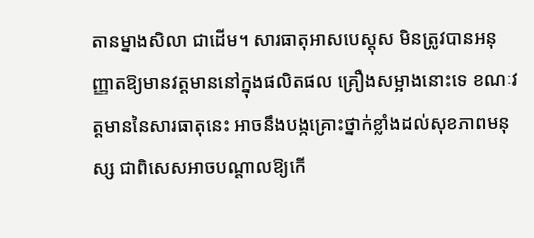តានម្នាងសិលា ជាដើម។ សារធាតុអាសបេស្តុស មិនត្រូវបានអនុញ្ញាតឱ្យមានវត្តមាននៅក្នុងផលិតផល គ្រឿងសម្អាងនោះទេ ខណៈវត្តមាននៃសារធាតុនេះ អាចនឹងបង្កគ្រោះថ្នាក់ខ្លាំងដល់សុខភាពមនុស្ស ជាពិសេសអាចបណ្ដាលឱ្យកើ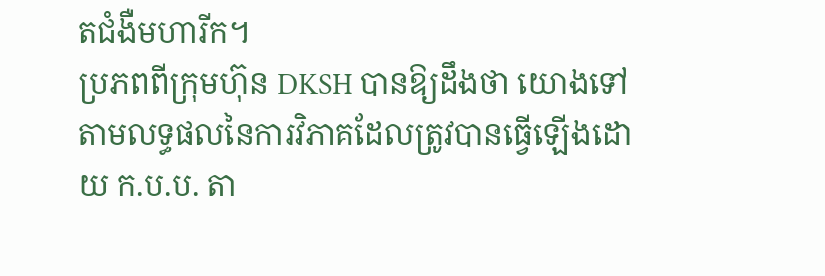តជំងឺមហារីក។
ប្រភពពីក្រុមហ៊ុន DKSH បានឱ្យដឹងថា យោងទៅតាមលទ្ធផលនៃការវិភាគដែលត្រូវបានធ្វើឡើងដោយ ក.ប.ប. តា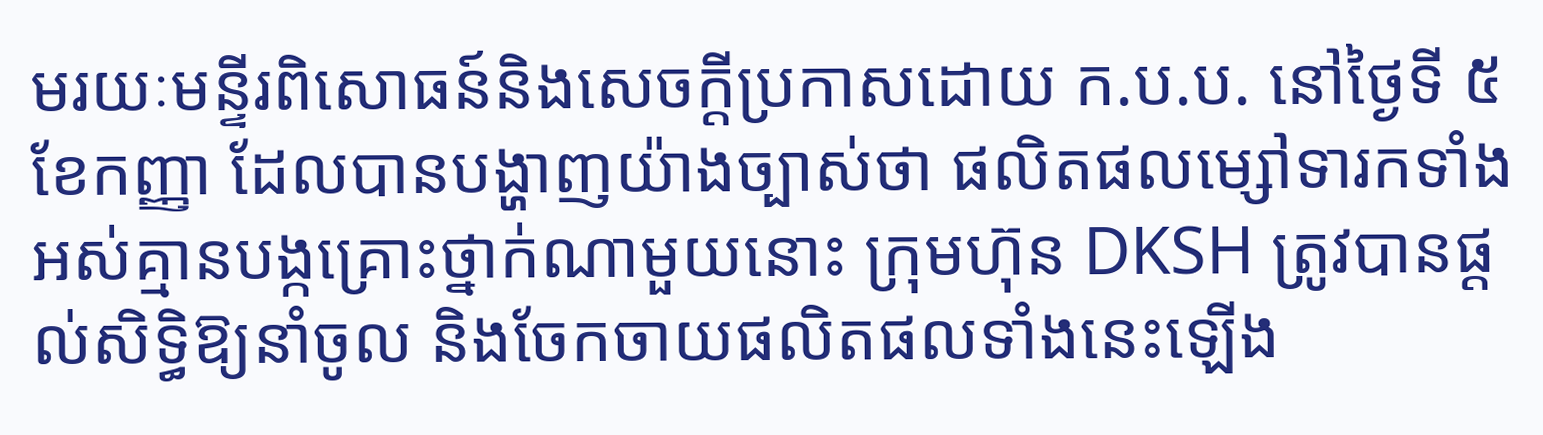មរយៈមន្ទីរពិសោធន៍និងសេចក្តីប្រកាសដោយ ក.ប.ប. នៅថ្ងៃទី ៥ ខែកញ្ញា ដែលបានបង្ហាញយ៉ាងច្បាស់ថា ផលិតផលម្សៅទារកទាំងអស់គ្មានបង្កគ្រោះថ្នាក់ណាមួយនោះ ក្រុមហ៊ុន DKSH ត្រូវបានផ្តល់សិទ្ធិឱ្យនាំចូល និងចែកចាយផលិតផលទាំងនេះឡើង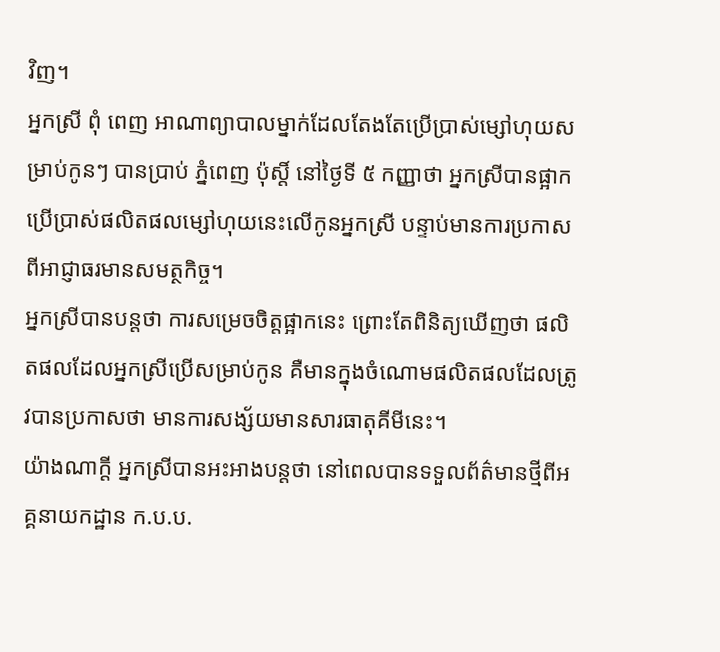វិញ។
អ្នកស្រី ពុំ ពេញ អាណាព្យាបាលម្នាក់ដែលតែងតែប្រើប្រាស់ម្សៅហុយសម្រាប់កូនៗ បានប្រាប់ ភ្នំពេញ ប៉ុស្តិ៍ នៅថ្ងៃទី ៥ កញ្ញាថា អ្នកស្រីបានផ្អាកប្រើប្រាស់ផលិតផលម្សៅហុយនេះលើកូនអ្នកស្រី បន្ទាប់មានការប្រកាសពីអាជ្ញាធរមានសមត្ថកិច្ច។
អ្នកស្រីបានបន្តថា ការសម្រេចចិត្តផ្អាកនេះ ព្រោះតែពិនិត្យឃើញថា ផលិតផលដែលអ្នកស្រីប្រើសម្រាប់កូន គឺមានក្នុងចំណោមផលិតផលដែលត្រូវបានប្រកាសថា មានការសង្ស័យមានសារធាតុគីមីនេះ។
យ៉ាងណាក្ដី អ្នកស្រីបានអះអាងបន្តថា នៅពេលបានទទួលព័ត៌មានថ្មីពីអគ្គនាយកដ្ឋាន ក.ប.ប.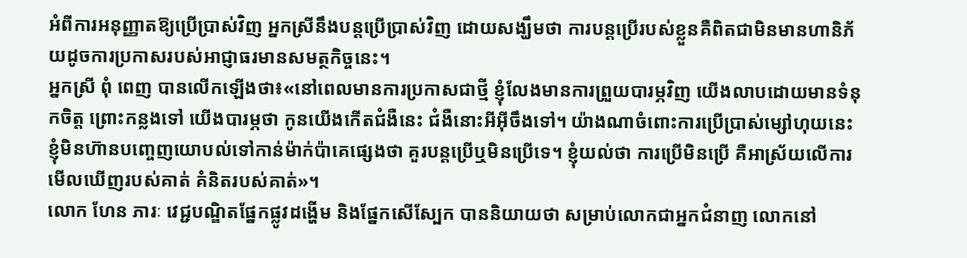អំពីការអនុញ្ញាតឱ្យប្រើប្រាស់វិញ អ្នកស្រីនឹងបន្តប្រើប្រាស់វិញ ដោយសង្ឃឹមថា ការបន្តប្រើរបស់ខ្លួនគឺពិតជាមិនមានហានិភ័យដូចការប្រកាសរបស់អាជ្ញាធរមានសមត្ថកិច្ចនេះ។
អ្នកស្រី ពុំ ពេញ បានលើកឡើងថា៖«នៅពេលមានការប្រកាសជាថ្មី ខ្ញុំលែងមានការព្រួយបារម្ភវិញ យើងលាបដោយមានទំនុកចិត្ត ព្រោះកន្លងទៅ យើងបារម្ភថា កូនយើងកើតជំងឺនេះ ជំងឺនោះអីអ៊ីចឹងទៅ។ យ៉ាងណាចំពោះការប្រើប្រាស់ម្សៅហុយនេះ ខ្ញុំមិនហ៊ានបញ្ចេញយោបល់ទៅកាន់ម៉ាក់ប៉ាគេផ្សេងថា គួរបន្តប្រើឬមិនប្រើទេ។ ខ្ញុំយល់ថា ការប្រើមិនប្រើ គឺអាស្រ័យលើការមើលឃើញរបស់គាត់ គំនិតរបស់គាត់»។
លោក ហែន ភារៈ វេជ្ជបណ្ឌិតផ្នែកផ្លូវដង្ហើម និងផ្នែកសើស្បែក បាននិយាយថា សម្រាប់លោកជាអ្នកជំនាញ លោកនៅ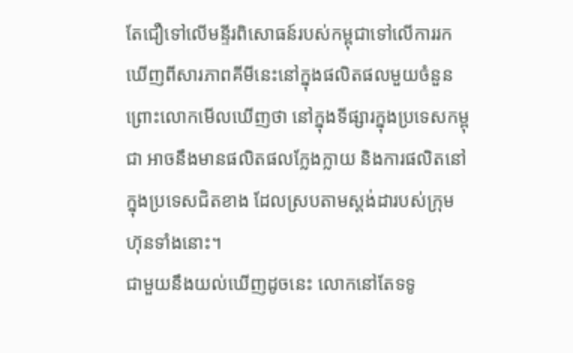តែជឿទៅលើមន្ទីរពិសោធន៍របស់កម្ពុជាទៅលើការរកឃើញពីសារភាពគីមីនេះនៅក្នុងផលិតផលមួយចំនួន ព្រោះលោកមើលឃើញថា នៅក្នុងទីផ្សារក្នុងប្រទេសកម្ពុជា អាចនឹងមានផលិតផលក្លែងក្លាយ និងការផលិតនៅក្នុងប្រទេសជិតខាង ដែលស្របតាមស្តង់ដារបស់ក្រុមហ៊ុនទាំងនោះ។
ជាមួយនឹងយល់ឃើញដូចនេះ លោកនៅតែទទូ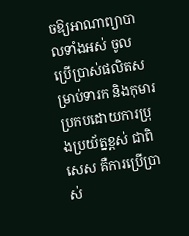ចឱ្យអាណាព្យាបាលទាំងអស់ ចូលប្រើប្រាស់ផលិតសម្រាប់ទារក និងកុមារប្រកបដោយការប្រុងប្រយ័ត្នខ្ពស់ ជាពិសេស គឺការប្រើប្រាស់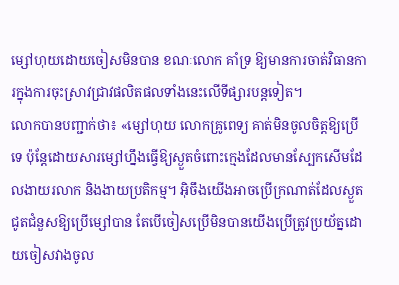ម្សៅហុយដោយចៀសមិនបាន ខណៈលោក គាំទ្រ ឱ្យមានការចាត់វិធានការក្នុងការចុះស្រាវជ្រាវផលិតផលទាំងនេះលើទីផ្សារបន្តទៀត។
លោកបានបញ្ជាក់ថា៖ «ម្សៅហុយ លោកគ្រូពេទ្យ គាត់មិនចូលចិត្តឱ្យប្រើទេ ប៉ុន្តែដោយសារម្សៅហ្នឹងធ្វើឱ្យស្ងួតចំពោះក្មេងដែលមានស្បែកសើមដែលងាយរលាក និងងាយប្រតិកម្ម។ អ៊ិចឹងយើងអាចប្រើក្រណាត់ដែលស្ងួតជូតជំនួសឱ្យប្រើម្សៅបាន តែបើចៀសប្រើមិនបានយើងប្រើត្រូវប្រយ័ត្នដោយចៀសវាងចូល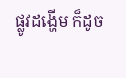ផ្លូវដង្ហើម ក៏ដូច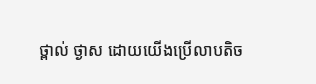ថ្ពាល់ ថ្ងាស ដោយយើងប្រើលាបតិច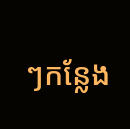ៗកន្លែង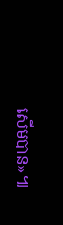សើមបាន»៕